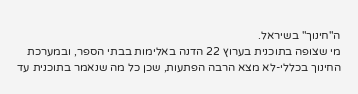ה"חינוך" בשיראל.
מי שצופה בתוכנית בערוץ 22 הדנה באלימות בבתי הספר, ובמערכת החינוך בכללי-לא מצא הרבה הפתעות, שכן כל מה שנאמר בתוכנית עד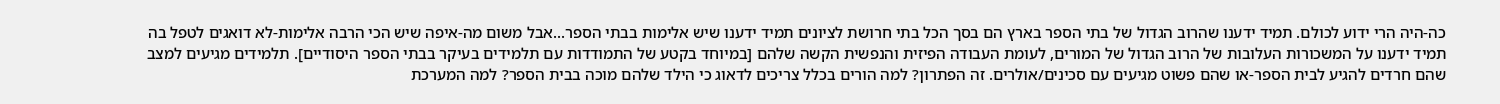כה-היה הרי ידוע לכולם. תמיד ידענו שהרוב הגדול של בתי הספר בארץ הם בסך הכל בתי חרושת לציונים תמיד ידענו שיש אלימות בבתי הספר...אבל משום מה-איפה שיש הכי הרבה אלימות-לא דואגים לטפל בה תמיד ידענו על המשכורות העלובות של הרוב הגדול של המורים, לעומת העבודה הפיזית והנפשית הקשה שלהם [במיוחד בקטע של התמודדות עם תלמידים בעיקר בבתי הספר היסודיים]. תלמידים מגיעים למצב שהם חרדים להגיע לבית הספר-או שהם פשוט מגיעים עם סכינים/אולרים. זה הפתרון? למה הורים בכלל צריכים לדאוג כי הילד שלהם מוכה בבית הספר? למה המערכת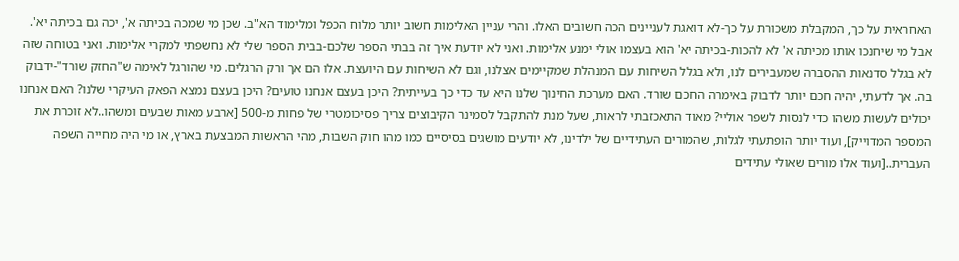האחראית על כך, המקבלת משכורת על כך-לא דואגת לעניינים הכה חשובים האלו. והרי עניין האלימות חשוב יותר מלוח הכפל ומלימוד הא"ב. שכן מי שמכה בכיתה א', יכה גם בכיתה יא'. אבל מי שיחנכו אותו מכיתה א' לא להכות-בכיתה יא' הוא בעצמו אולי ימנע אלימות. ואני לא יודעת איך זה בבתי הספר שלכם-בבית הספר שלי לא נחשפתי למקרי אלימות. ואני בטוחה שזה לא בגלל סדנאות ההסברה שמעבירים לנו, ולא בגלל השיחות עם המנהלת שמקיימים אצלנו, וגם לא השיחות עם היועצת. אלו הם אך ורק הרגלים. מי שהורגל לאימה ש"החזק שורד"-ידבוק בה. אך לדעתי, יהיה חכם יותר לדבוק באימרה החכם שורד. האם מערכת החינוך שלנו היא עד כדי כך בעייתית? היכן בעצם אנחנו טועים? היכן בעצם נמצא הפאק העיקרי שלנו? האם אנחנו יכולים לעשות משהו כדי לנסות לשפר אוליי? מאוד התאכזבתי לראות, שעל מנת להתקבל לסמינר הקיבוצים צריך פסיכומטרי של פחות מ-500 [ארבע מאות שבעים ומשהו..לא זוכרת את המספר המדוייק], ועוד יותר הופתעתי לגלות, שהמורים העתידיים של ילדינו, לא יודעים מושגים בסיסיים כמו מהו חוק השבות, מהי הראשות המבצעת בארץ, או מי היה מחייה השפה העברית..[ועוד אלו מורים שאולי עתידים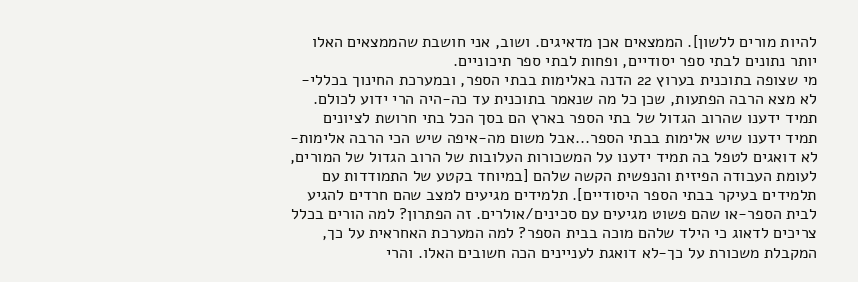להיות מורים ללשון]. הממצאים אכן מדאיגים. ושוב, אני חושבת שהממצאים האלו יותר נתונים לבתי ספר יסודיים, ופחות לבתי ספר תיכוניים.
מי שצופה בתוכנית בערוץ 22 הדנה באלימות בבתי הספר, ובמערכת החינוך בכללי-לא מצא הרבה הפתעות, שכן כל מה שנאמר בתוכנית עד כה-היה הרי ידוע לכולם. תמיד ידענו שהרוב הגדול של בתי הספר בארץ הם בסך הכל בתי חרושת לציונים תמיד ידענו שיש אלימות בבתי הספר...אבל משום מה-איפה שיש הכי הרבה אלימות-לא דואגים לטפל בה תמיד ידענו על המשכורות העלובות של הרוב הגדול של המורים, לעומת העבודה הפיזית והנפשית הקשה שלהם [במיוחד בקטע של התמודדות עם תלמידים בעיקר בבתי הספר היסודיים]. תלמידים מגיעים למצב שהם חרדים להגיע לבית הספר-או שהם פשוט מגיעים עם סכינים/אולרים. זה הפתרון? למה הורים בכלל צריכים לדאוג כי הילד שלהם מוכה בבית הספר? למה המערכת האחראית על כך, המקבלת משכורת על כך-לא דואגת לעניינים הכה חשובים האלו. והרי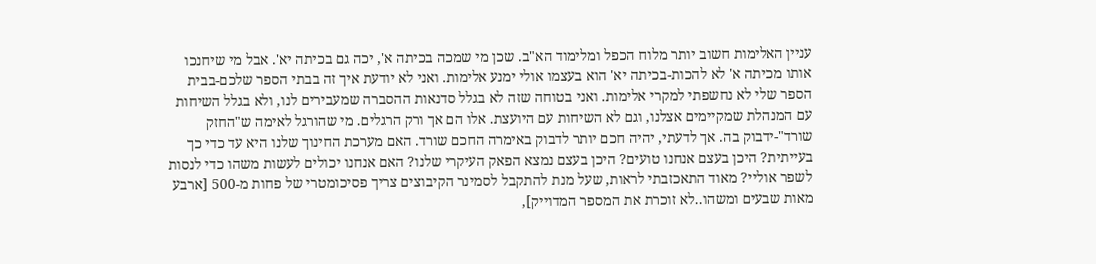עניין האלימות חשוב יותר מלוח הכפל ומלימוד הא"ב. שכן מי שמכה בכיתה א', יכה גם בכיתה יא'. אבל מי שיחנכו אותו מכיתה א' לא להכות-בכיתה יא' הוא בעצמו אולי ימנע אלימות. ואני לא יודעת איך זה בבתי הספר שלכם-בבית הספר שלי לא נחשפתי למקרי אלימות. ואני בטוחה שזה לא בגלל סדנאות ההסברה שמעבירים לנו, ולא בגלל השיחות עם המנהלת שמקיימים אצלנו, וגם לא השיחות עם היועצת. אלו הם אך ורק הרגלים. מי שהורגל לאימה ש"החזק שורד"-ידבוק בה. אך לדעתי, יהיה חכם יותר לדבוק באימרה החכם שורד. האם מערכת החינוך שלנו היא עד כדי כך בעייתית? היכן בעצם אנחנו טועים? היכן בעצם נמצא הפאק העיקרי שלנו? האם אנחנו יכולים לעשות משהו כדי לנסות לשפר אוליי? מאוד התאכזבתי לראות, שעל מנת להתקבל לסמינר הקיבוצים צריך פסיכומטרי של פחות מ-500 [ארבע מאות שבעים ומשהו..לא זוכרת את המספר המדוייק],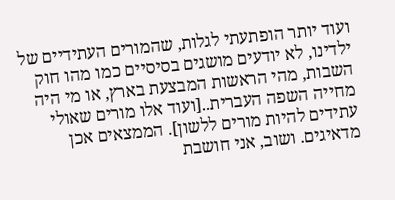ועוד יותר הופתעתי לגלות, שהמורים העתידיים של ילדינו, לא יודעים מושגים בסיסיים כמו מהו חוק השבות, מהי הראשות המבצעת בארץ, או מי היה מחייה השפה העברית..[ועוד אלו מורים שאולי עתידים להיות מורים ללשון]. הממצאים אכן מדאיגים. ושוב, אני חושבת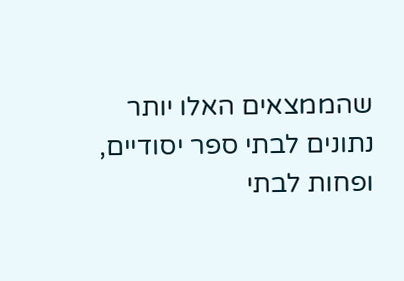שהממצאים האלו יותר נתונים לבתי ספר יסודיים, ופחות לבתי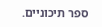ספר תיכוניים.